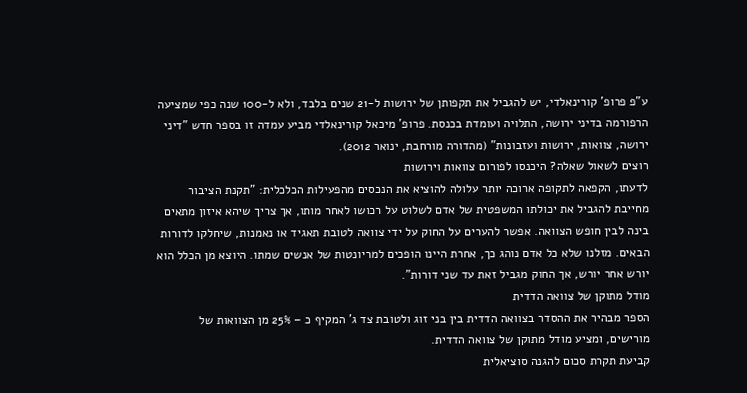ע"פ פרופ' קורינאלדי, יש להגביל את תקפותן של ירושות ל-21 שנים בלבד, ולא ל-100 שנה כפי שמציעה הרפורמה בדיני ירושה, התלויה ועומדת בכנסת. פרופ' מיכאל קורינאלדי מביע עמדה זו בספר חדש "דיני ירושה, צוואות, ירושות ועזבונות" (מהדורה מורחבת, ינואר 2012).
רוצים לשאול שאלה? היכנסו לפורום צוואות וירושות
לדעתו, הקפאה לתקופה ארוכה יותר עלולה להוציא את הנכסים מהפעילות הכלכלית: "תקנת הציבור מחייבת להגביל את יכולתו המשפטית של אדם לשלוט על רכושו לאחר מותו, אך צריך שיהא איזון מתאים בינה לבין חופש הצוואה. אפשר להערים על החוק על ידי צוואה לטובת תאגיד או נאמנות, שיחלקו לדורות הבאים. מזלנו שלא כל אדם נוהג כך, אחרת היינו הופכים למריונטות של אנשים שמתו. היוצא מן הכלל הוא יורש אחר יורש, אך החוק מגביל זאת עד שני דורות".
מודל מתוקן של צוואה הדדית
הספר מבהיר את ההסדר בצוואה הדדית בין בני זוג ולטובת צד ג' המקיף כ – 25% מן הצוואות של מורישים, ומציע מודל מתוקן של צוואה הדדית.
קביעת תקרת סכום להגנה סוציאלית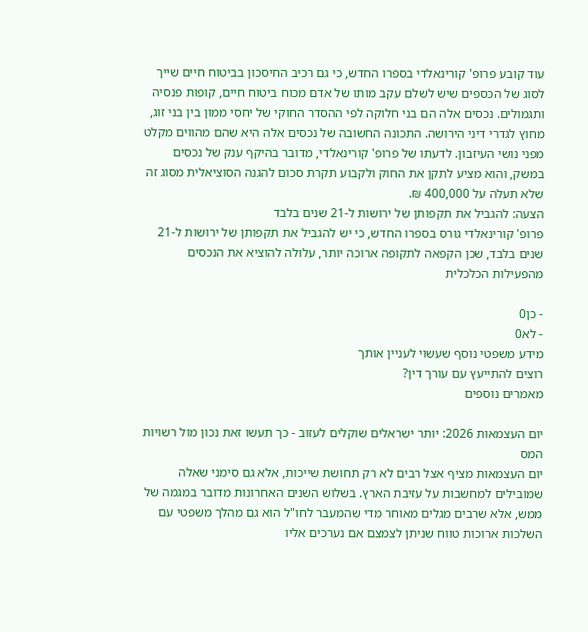עוד קובע פרופ' קורינאלדי בספרו החדש, כי גם רכיב החיסכון בביטוח חיים שייך לסוג של הכספים שיש לשלם עקב מותו של אדם מכוח ביטוח חיים, קופות פנסיה ותגמולים. נכסים אלה הם בני חלוקה לפי ההסדר החוקי של יחסי ממון בין בני זוג, מחוץ לגדרי דיני הירושה. התכונה החשובה של נכסים אלה היא שהם מהווים מקלט מפני נושי העיזבון. לדעתו של פרופ' קורינאלדי, מדובר בהיקף ענק של נכסים במשק, והוא מציע לתקן את החוק ולקבוע תקרת סכום להגנה הסוציאלית מסוג זה שלא תעלה על 400,000 ₪.
הצעה: להגביל את תקפותן של ירושות ל-21 שנים בלבד
פרופ' קורינאלדי גורס בספרו החדש, כי יש להגביל את תקפותן של ירושות ל-21 שנים בלבד, שכן הקפאה לתקופה ארוכה יותר, עלולה להוציא את הנכסים מהפעילות הכלכלית

- כן0
- לא0
מידע משפטי נוסף שעשוי לעניין אותך
רוצים להתייעץ עם עורך דין?
מאמרים נוספים

יום העצמאות 2026: יותר ישראלים שוקלים לעזוב - כך תעשו זאת נכון מול רשויות המס
יום העצמאות מציף אצל רבים לא רק תחושת שייכות, אלא גם סימני שאלה שמובילים למחשבות על עזיבת הארץ. בשלוש השנים האחרונות מדובר במגמה של ממש, אלא שרבים מגלים מאוחר מדי שהמעבר לחו"ל הוא גם מהלך משפטי עם השלכות ארוכות טווח שניתן לצמצם אם נערכים אליו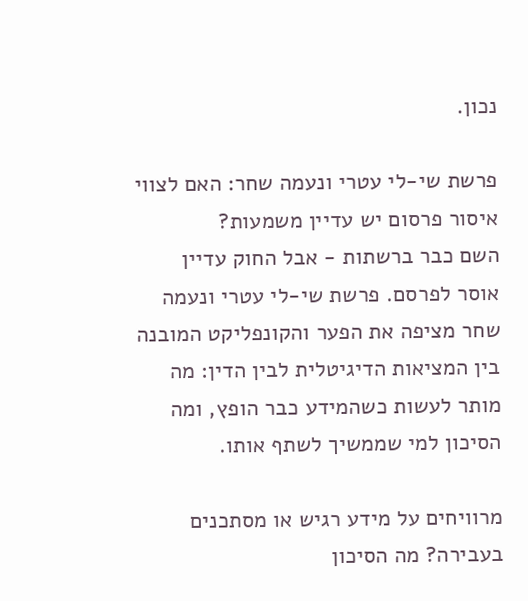נכון.

פרשת שי-לי עטרי ונעמה שחר: האם לצווי איסור פרסום יש עדיין משמעות?
השם כבר ברשתות - אבל החוק עדיין אוסר לפרסם. פרשת שי-לי עטרי ונעמה שחר מציפה את הפער והקונפליקט המובנה בין המציאות הדיגיטלית לבין הדין: מה מותר לעשות כשהמידע כבר הופץ, ומה הסיכון למי שממשיך לשתף אותו.

מרוויחים על מידע רגיש או מסתכנים בעבירה? מה הסיכון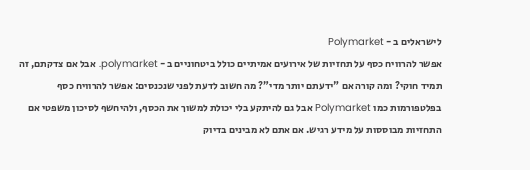לישראלים ב - Polymarket
אפשר להרוויח כסף על תחזיות של אירועים אמיתיים כולל ביטחוניים ב - polymarket. אבל אם צדקתם, זה תמיד חוקי? ומה קורה אם "ידעתם יותר מדי”? מה חשוב לדעת לפני שנכנסים: אפשר להרוויח כסף בפלטפורמות כמו Polymarket אבל גם להיתקע בלי יכולת למשוך את הכסף, ולהיחשף לסיכון משפטי אם התחזיות מבוססות על מידע רגיש. אם אתם לא מבינים בדיוק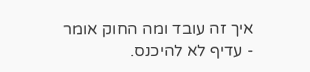איך זה עובד ומה החוק אומר - עדיף לא להיכנס.